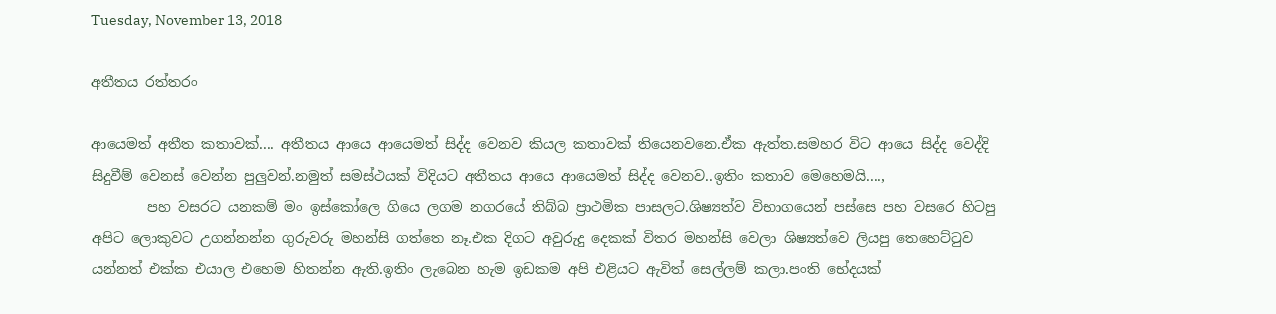Tuesday, November 13, 2018

අතීතය රත්තරං

ආයෙමත් අතීත කතාවක්.... අතීතය ආයෙ ආයෙමත් සිද්ද වෙනව කියල කතාවක් තියෙනවනෙ.ඒක ඇත්ත.සමහර විට ආයෙ සිද්ද වෙද්දි සිදුවීම් වෙනස් වෙන්න පුලුවන්.නමුත් සමස්ථයක් විදියට අතීතය ආයෙ ආයෙමත් සිද්ද වෙනව..ඉතිං කතාව මෙහෙමයි....,
        පහ වසරට යනකම් මං ඉස්කෝලෙ ගියෙ ලගම නගරයේ තිබ්බ ප්‍රාථමික පාසලට.ශිෂ්‍යත්ව විභාගයෙන් පස්සෙ පහ වසරෙ හිටපු අපිට ලොකුවට උගන්නන්න ගුරුවරු මහන්සි ගත්තෙ නෑ.එක දිගට අවුරුදු දෙකක් විතර මහන්සි වෙලා ශිෂ්‍යත්වෙ ලියපු තෙහෙට්ටුව යන්නත් එක්ක එයාල එහෙම හිතන්න ඇති.ඉතිං ලැබෙන හැම ඉඩකම අපි එළියට ඇවිත් සෙල්ලම් කලා.පංති භේදයක්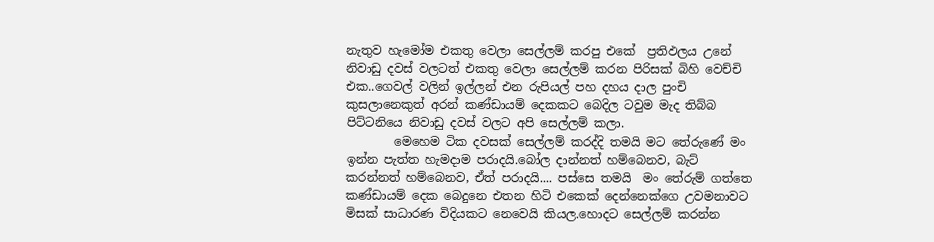නැතුව හැමෝම එකතු වෙලා සෙල්ලම් කරපු එකේ  ප්‍රතිඵලය උනේ නිවාඩු දවස් වලටත් එකතු වෙලා සෙල්ලම් කරන පිරිසක් බිහි වෙච්චි එක..ගෙවල් වලින් ඉල්ලන් එන රුපියල් පහ දහය දාල පුංචි කුසලානෙකුත් අරන් කණ්ඩායම් දෙකකට බෙදිල ටවුම මැද තිබ්බ පිට්ටනියෙ නිවාඩු දවස් වලට අපි සෙල්ලම් කලා.
        මෙහෙම ටික දවසක් සෙල්ලම් කරද්දි තමයි මට තේරුණේ මං ඉන්න පැත්ත හැමදාම පරාදයි.බෝල දාන්නත් හම්බෙනව, බැට් කරන්නත් හම්බෙනව, ඒත් පරාදයි.... පස්සෙ තමයි  මං තේරුම් ගත්තෙ කණ්ඩායම් දෙක බෙදුනෙ එතන හිටි එකෙක් දෙන්නෙක්ගෙ උවමනාවට මිසක් සාධාරණ විදියකට නෙවෙයි කියල.හොදට සෙල්ලම් කරන්න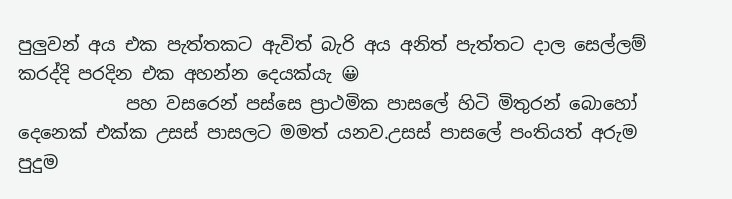පුලුවන් අය එක පැත්තකට ඇවිත් බැරි අය අනිත් පැත්තට දාල සෙල්ලම් කරද්දි පරදින එක අහන්න දෙයක්යැ 😀
            පහ වසරෙන් පස්සෙ ප්‍රාථමික පාසලේ හිටි මිතුරන් බොහෝ දෙනෙක් එක්ක උසස් පාසලට මමත් යනව.උසස් පාසලේ පංතියත් අරුම පුදුම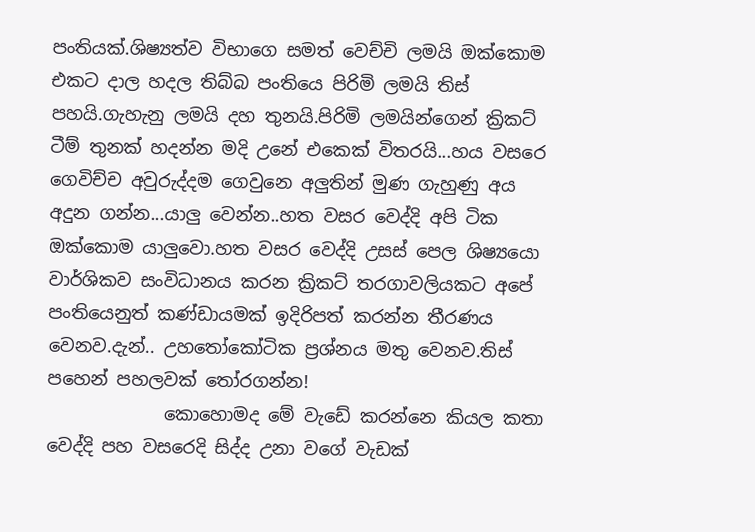පංතියක්.ශිෂ්‍යත්ව විභාගෙ සමත් වෙච්චි ලමයි ඔක්කොම එකට දාල හදල තිබ්බ පංතියෙ පිරිමි ලමයි තිස් පහයි.ගැහැනු ලමයි දහ තුනයි.පිරිමි ලමයින්ගෙන් ක්‍රිකට් ටීම් තුනක් හදන්න මදි උනේ එකෙක් විතරයි...හය වසරෙ ගෙවිච්ච අවුරුද්දම ගෙවුනෙ අලුතින් මුණ ගැහුණු අය අදුන ගන්න...යාලු වෙන්න..හත වසර වෙද්දි අපි ටික ඔක්කොම යාලුවො.හත වසර වෙද්දි උසස් පෙල ශිෂ්‍යයො වාර්ශිකව සංවිධානය කරන ක්‍රිකට් තරගාවලියකට අපේ පංතියෙනුත් කණ්ඩායමක් ඉදිරිපත් කරන්න තීරණය වෙනව.දැන්.. උහතෝකෝටික ප්‍රශ්නය මතු වෙනව.තිස් පහෙන් පහලවක් තෝරගන්න!
             කොහොමද මේ වැඩේ කරන්නෙ කියල කතා වෙද්දි පහ වසරෙදි සිද්ද උනා වගේ වැඩක්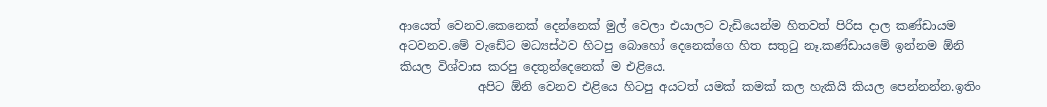ආයෙත් වෙනව.කෙනෙක් දෙන්නෙක් මුල් වෙලා එයාලට වැඩියෙන්ම හිතවත් පිරිස දාල කණ්ඩායම අටවනව.මේ වැඩේට මධ්‍යස්ථව හිටපු බොහෝ දෙනෙක්ගෙ හිත සතුටු නෑ.කණ්ඩායමේ ඉන්නම ඕනි කියල විශ්වාස කරපු දෙතුන්දෙනෙක් ම එළියෙ.
             අපිට ඕනි වෙනව එළියෙ හිටපු අයටත් යමක් කමක් කල හැකියි කියල පෙන්නන්න.ඉතිං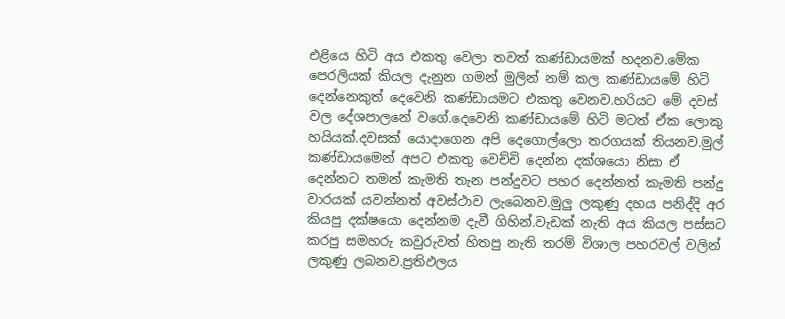එළියෙ හිටි අය එකතු වෙලා තවත් කණ්ඩායමක් හදනව.මේක පෙරලියක් කියල දැනුන ගමන් මුලින් නම් කල කණ්ඩායමේ හිටි දෙන්නෙකුත් දෙවෙනි කණ්ඩායමට එකතු වෙනව.හරියට මේ දවස් වල දේශපාලනේ වගේ.දෙවෙනි කණ්ඩායමේ හිටි මටත් ඒක ලොකු හයියක්.දවසක් යොදාගෙන අපි දෙගොල්ලො තරගයක් තියනව.මුල් කණ්ඩායමෙන් අපට එකතු වෙච්චි දෙන්න දක්ශයො නිසා ඒ දෙන්නට තමන් කැමති තැන පන්දුවට පහර දෙන්නත් කැමති පන්දු වාරයක් යවන්නත් අවස්ථාව ලැබෙනව.මුලු ලකුණු දහය පනිද්දි අර කියපු දක්ෂයො දෙන්නම දැවී ගිහින්.වැඩක් නැති අය කියල පස්සට කරපු සමහරු කවුරුවත් හිතපු නැති තරම් විශාල පහරවල් වලින් ලකුණු ලබනව.ප්‍රතිඵලය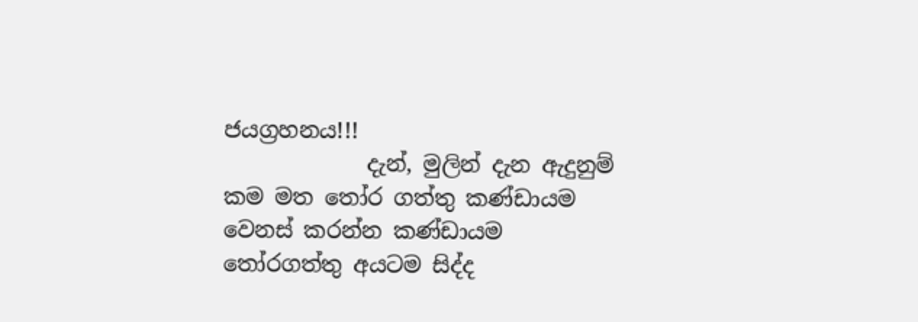ජයග්‍රහනය!!!
             දැන්, මුලින් දැන ඇදුනුම් කම මත තෝර ගත්තු කණ්ඩායම වෙනස් කරන්න කණ්ඩායම  තෝරගත්තු අයටම සිද්ද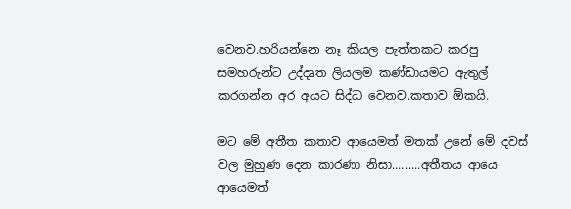වෙනව.හරියන්නෙ නෑ කියල පැත්තකට කරපු සමහරුන්ට උද්දෘත ලියලම කණ්ඩායමට ඇතුල් කරගන්න අර අයට සිද්ධ වෙනව.කතාව ඕකයි.

මට මේ අතීත කතාව ආයෙමත් මතක් උනේ මේ දවස් වල මුහුණ දෙන කාරණා නිසා.........අතීතය ආයෙ ආයෙමත්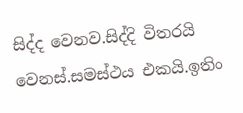සිද්ද වෙනව.සිද්දි විතරයි වෙනස්.සමස්ථය එකයි.ඉතිං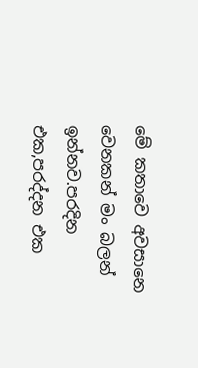මේ කතාවෙ අවසානෙ වෙනකන් මං බලන් ඉන්නව.පරදින එක,පරද්දන එක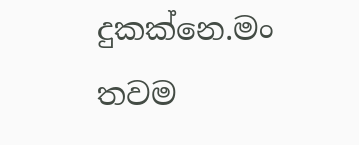දුකක්නෙ.මං තවම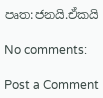පෘත:ජනයි.ඒකයි

No comments:

Post a Comment